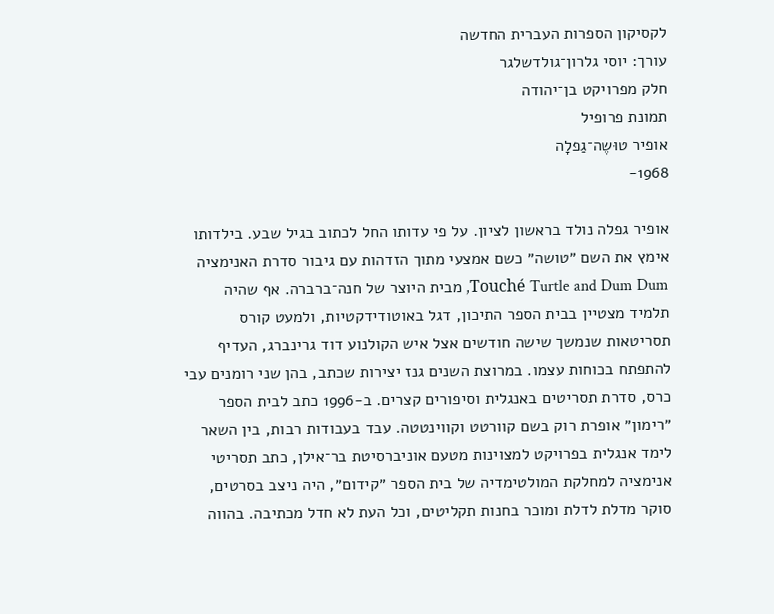לקסיקון הספרות העברית החדשה
עורך: יוסי גלרון־גולדשלגר
חלק מפרויקט בן־יהודה
תמונת פרופיל
אופיר טוּשֶה־גַפלָה
1968-

אופיר גפלה נולד בראשון לציון. על פי עדותו החל לכתוב בגיל שבע. בילדותו אימץ את השם ״טושה״ כשם אמצעי מתוך הזדהות עם גיבור סדרת האנימציה Touché Turtle and Dum Dum, מבית היוצר של חנה־ברברה. אף שהיה תלמיד מצטיין בבית הספר התיכון, דגל באוטודידקטיות, ולמעט קורס תסריטאות שנמשך שישה חודשים אצל איש הקולנוע דוד גרינברג, העדיף להתפתח בכוחות עצמו. במרוצת השנים גנז יצירות שכתב, בהן שני רומנים עבי כרס, סדרת תסריטים באנגלית וסיפורים קצרים. ב-1996 כתב לבית הספר ״רימון״ אופרת רוק בשם קוורטט וקווינטטה. עבד בעבודות רבות, בין השאר לימד אנגלית בפרויקט למצוינות מטעם אוניברסיטת בר־אילן, כתב תסריטי אנימציה למחלקת המולטימדיה של בית הספר ״קידום״, היה ניצב בסרטים, סוקר מדלת לדלת ומוכר בחנות תקליטים, וכל העת לא חדל מכתיבה. בהווה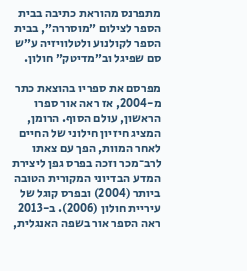מתפרנס מהוראת כתיבה בבית הספר לצילום ״מוסררה״, בבית הספר לקולנוע ולטלוויזיה ע״ש סם שפיגל וב״מדיטק״ חולון.

מפרסם את ספריו בהוצאת כתר מ-2004, אז ראה אור ספרו הראשון, עולם הסוף. הרומן, המציג חיזיון חילוני של החיים לאחר המוות, הפך עם צאתו לרב־מכר וזכה בפרס גפן ליצירת המדע הבדיוני המקורית הטובה ביותר (2004) ובפרס קוגל של עיריית חולון (2006). ב-2013 ראה הספר אור בשפה האנגלית,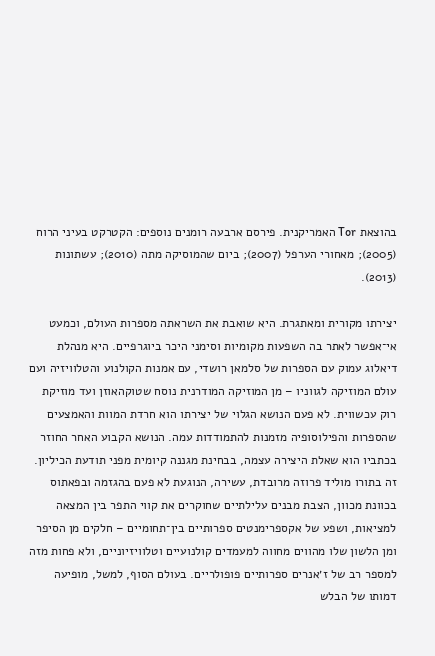בהוצאת Tor האמריקנית. פירסם ארבעה רומנים נוספים: הקטרקט בעיני הרוח (2005); מאחורי הערפל (2007); ביום שהמוסיקה מתה (2010); עשתונות (2013).

יצירתו מקורית ומאתגרת. היא שואבת את השראתה מספרות העולם, וכמעט אי־אפשר לאתר בה השפעות מקומיות וסימני היכר ביוגרפיים. היא מנהלת דיאלוג עמוק עם הספרות של סלמאן רושדי, עם אמנות הקולנוע והטלוויזיה ועם עולם המוזיקה לגווניו – מן המוזיקה המודרנית נוסח שטוקהאוזן ועד מוזיקת רוק עכשווית. לא פעם הנושא הגלוי של יצירתו הוא חרדת המוות והאמצעים שהספרות והפילוסופיה מזמנות להתמודדות עמה. הנושא הקבוע האחר החוזר בכתביו הוא שאלת היצירה עצמה, בבחינת מגננה קיומית מפני תודעת הכיליון. זה בתורו מוליד פרוזה מרובדת, עשירה, הנוגעת לא פעם בהגזמה ובפאתוס בכוונת מכוון, הצבת מבנים עלילתיים שחוקרים את קווי התפר בין המצאה למציאות, ושפע של אקספרימנטים ספרותיים בין־תחומיים – חלקים מן הסיפר ומן הלשון שלו מהווים מחווה למעמדים קולנועיים וטלוויזיוניים, ולא פחות מזה למספר רב של ז׳אנרים ספרותיים פופולריים. בעולם הסוף, למשל, מופיעה דמותו של הבלש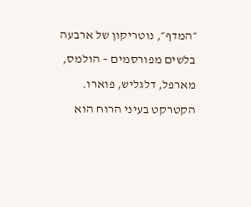״המדף״, נוטריקון של ארבעה בלשים מפורסמים – הולמס, מארפל, דלגליש, פוארו. הקטרקט בעיני הרוח הוא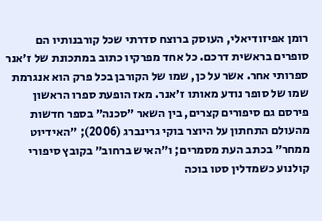רומן אפיזודיאלי, העוסק ברוצח סדרתי שכל קורבנותיו הם סופרים בראשית דרכם. כל אחד מפרקיו כתוב במתכונת של ז׳אנר ספרותי אחר. אשר על כן, שמו של הקורבן בכל פרק הוא אנגרמת שמו של סופר נודע מאותו ז׳אנר. מאז הופעת ספרו הראשון פירסם גם סיפורים קצרים, בין השאר ״סכנה״ בספר חדשות מהעולם התחתון על היוצר בוקי גרינברג (2006); ״האידיוט ממחר״ בכתב העת מסמרים; ו״האיש ברחוב״ בקובץ סיפורי קולנוע כשמדלין סטו בוכה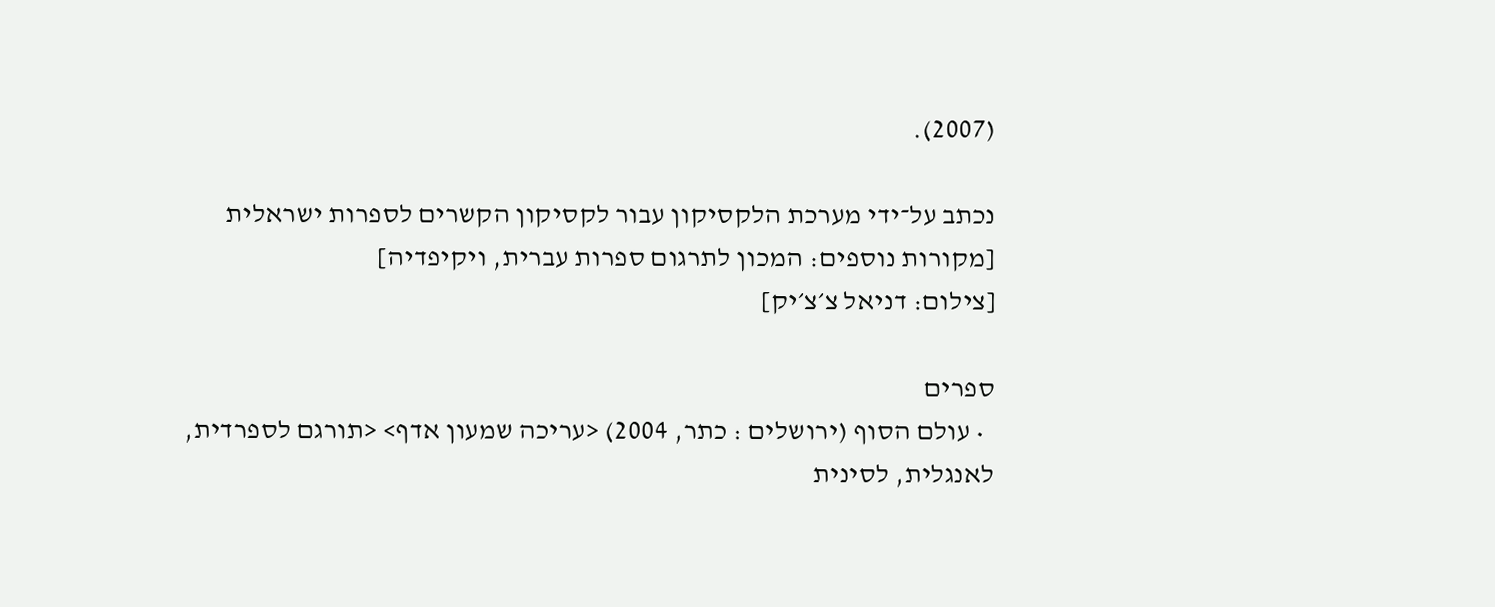(2007).

נכתב על־ידי מערכת הלקסיקון עבור לקסיקון הקשרים לספרות ישראלית
[מקורות נוספים: המכון לתרגום ספרות עברית, ויקיפדיה]
[צילום: דניאל צ׳צ׳יק]

ספרים
  • עולם הסוף (ירושלים : כתר, 2004) <עריכה שמעון אדף> <תורגם לספרדית, לאנגלית, לסינית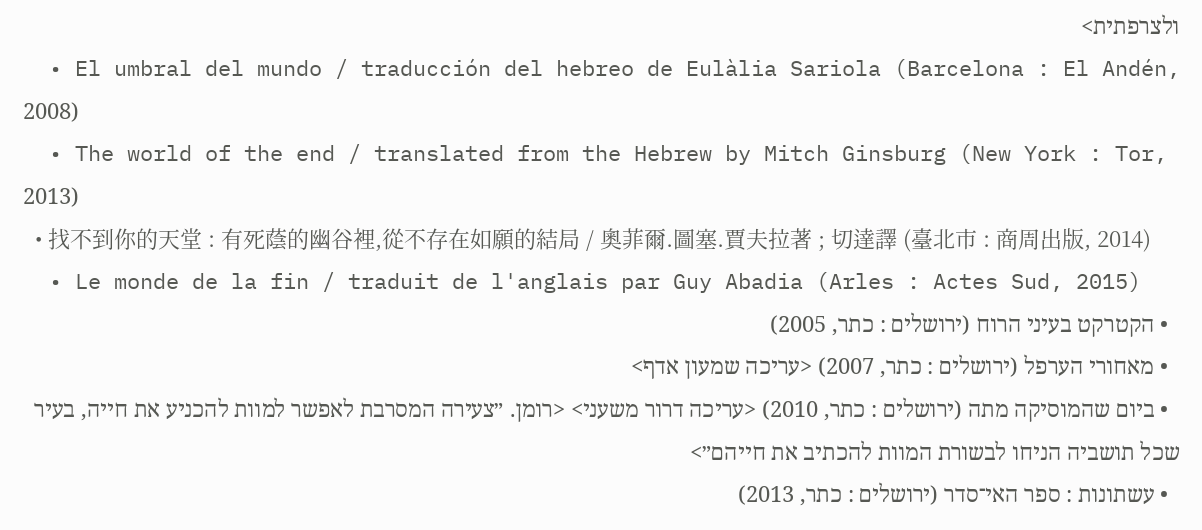ולצרפתית>
  • El umbral del mundo / traducción del hebreo de Eulàlia Sariola (Barcelona : El Andén, 2008)
  • The world of the end / translated from the Hebrew by Mitch Ginsburg (New York : Tor, 2013)
  • 找不到你的天堂 : 有死蔭的幽谷裡,從不存在如願的結局 / 奧菲爾.圖塞.賈夫拉著 ; 切達譯 (臺北市 : 商周出版, 2014)
  • Le monde de la fin / traduit de l'anglais par Guy Abadia (Arles : Actes Sud, 2015)
  • הקטרקט בעיני הרוח (ירושלים : כתר, 2005)
  • מאחורי הערפל (ירושלים : כתר, 2007) <עריכה שמעון אדף>
  • ביום שהמוסיקה מתה (ירושלים : כתר, 2010) <עריכה דרור משעני> <רומן. ״צעירה המסרבת לאפשר למוות להכניע את חייה, בעיר שכל תושביה הניחו לבשורת המוות להכתיב את חייהם״>
  • עשתונות : ספר האי־סדר (ירושלים : כתר, 2013)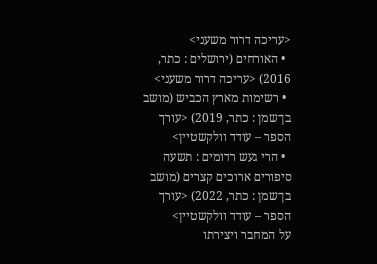<עריכה דרור משעני>
  • האורחים (ירושלים : כתר, 2016) <עריכה דרור משעני>
  • רשימות מארץ הכביש (מושב בן־שמן : כתר, 2019) <עורך הספר – עודד וולקשטיין>
  • הרי געש רדומים : תשעה סיפורים ארוכים קצרים (מושב בן־שמן : כתר, 2022) <עורך הספר – עודד וולקשטיין>
על המחבר ויצירתו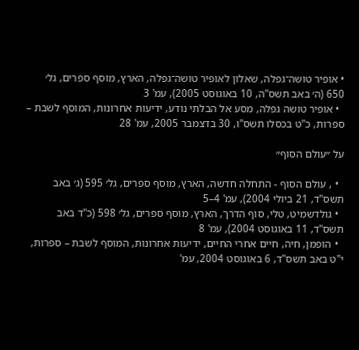• אופיר טושה־גפלה, שאלון לאופיר טושה־גפלה, הארץ, מוסף ספרים, גל׳ 650 (ה׳ באב תשס"ה, 10 באוגוסט 2005), עמ' 3
  • אופיר טושה גפלה, מסע אל הבלתי נודע, ידיעות אחרונות, המוסף לשבת – ספרות, כ"ט בכסלו תשס"ו, 30 בדצמבר 2005, עמ' 28

על ״עולם הסוף״

  • , עולם הסוף - התחלה חדשה, הארץ, מוסף ספרים, גל׳ 595 (ג׳ באב תשס"ד, 21 ביולי 2004), עמ' 4–5
  • גולדשמיט, טלי, סוף הדרך, הארץ, מוסף ספרים, גל׳ 598 (כ"ד באב תשס"ד, 11 באוגוסט 2004), עמ' 8
  • הופמן, חיה, חיים אחרי החיים, ידיעות אחרונות, המוסף לשבת – ספרות, י"ט באב תשס"ד, 6 באוגוסט 2004, עמ'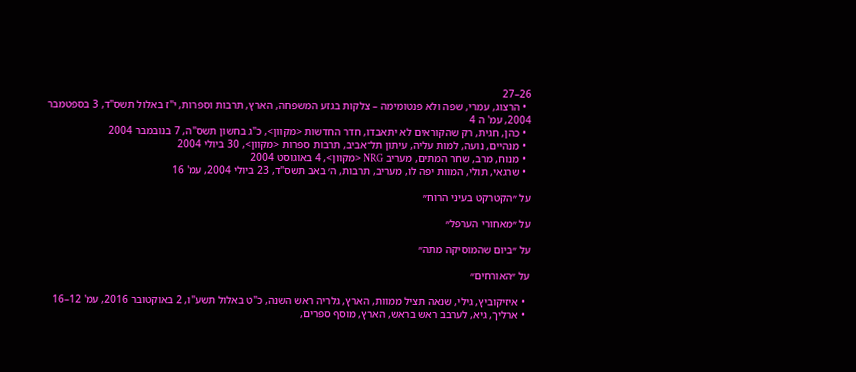26–27
  • הרצוג, עמרי, שפה ולא פנטומימה – צלקות בגזע המשפחה, הארץ, תרבות וספרות, י"ז באלול תשס"ד, 3 בספטמבר 2004, עמ' ה 4
  • כהן, חגית, רק שהקוראים לא יתאבדו, חדר החדשות <מקוון>, כ"ג בחשון תשס"ה, 7 בנובמבר 2004
  • מנהיים, נועה, למות עליה, עיתון תל־אביב, תרבות ספרות <מקוון>, 30 ביולי 2004
  • מנוח, מרב, שחר המתים, מעריב NRG <מקוון>, 4 באוגוסט 2004
  • שרגאי, תולי, המוות יפה לו, מעריב, תרבות, ה׳ באב תשס"ד, 23 ביולי 2004, עמ' 16

על ״הקטרקט בעיני הרוח״

על ״מאחורי הערפל״

על ״ביום שהמוסיקה מתה״

על ״האורחים״

  • איזיקוביץ, גילי, שנאה תציל ממוות, הארץ, גלריה ראש השנה, כ"ט באלול תשע"ו, 2 באוקטובר 2016, עמ' 12–16
  • ארליך, גיא, לערבב ראש בראש, הארץ, מוסף ספרים,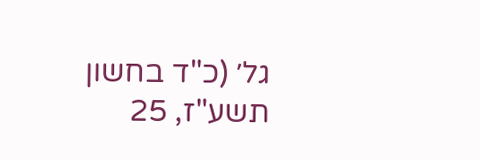גל׳ (כ"ד בחשון תשע"ז, 25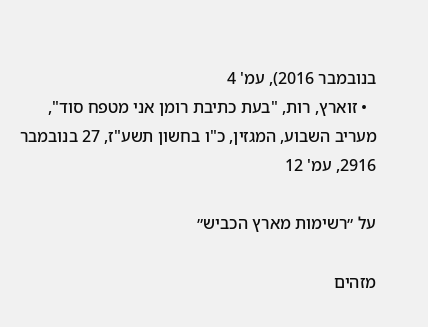בנובמבר 2016), עמ' 4
  • זוארץ, רות, "בעת כתיבת רומן אני מטפח סוד", מעריב השבוע, המגזין, כ"ו בחשון תשע"ז, 27 בנובמבר 2916, עמ' 12

על ״רשימות מארץ הכביש״

מזהים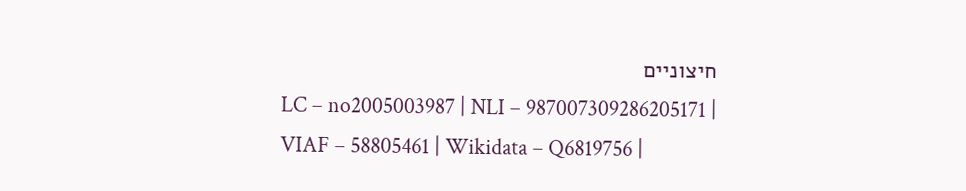חיצוניים
LC – no2005003987 | NLI – 987007309286205171 | VIAF – 58805461 | Wikidata – Q6819756 |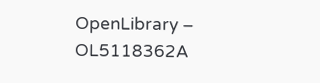OpenLibrary – OL5118362A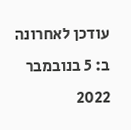עודכן לאחרונה ב: 5 בנובמבר 2022